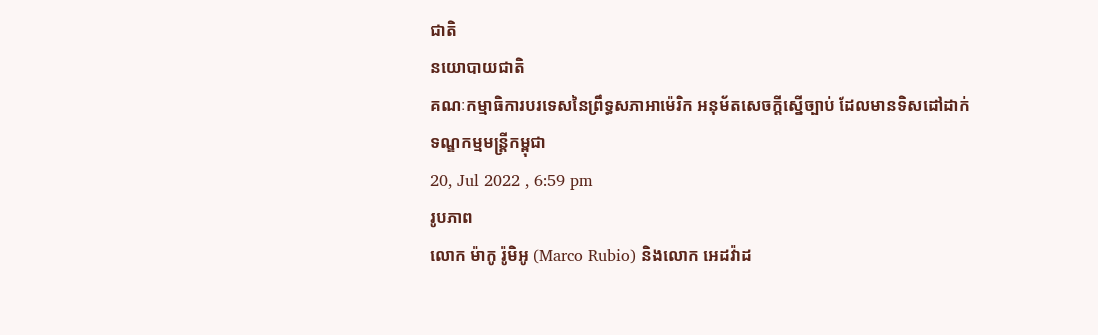ជាតិ
នយោបាយជាតិ
គណៈកម្មាធិការបរទេសនៃព្រឹទ្ធសភាអាម៉េរិក អនុម័តសេចក្តីស្នើច្បាប់ ដែលមានទិសដៅដាក់ទណ្ឌកម្មមន្រ្តីកម្ពុជា
20, Jul 2022 , 6:59 pm
រូបភាព
លោក ម៉ាកូ រ៉ូមិអូ (Marco Rubio) និងលោក អេដវ៉ាដ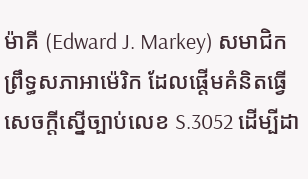ម៉ាគី (Edward J. Markey) សមាជិកព្រឹទ្ធសភាអាម៉េរិក ដែលផ្តើមគំនិតធ្វើសេចក្តីស្នើច្បាប់លេខ S.3052 ដើម្បីដា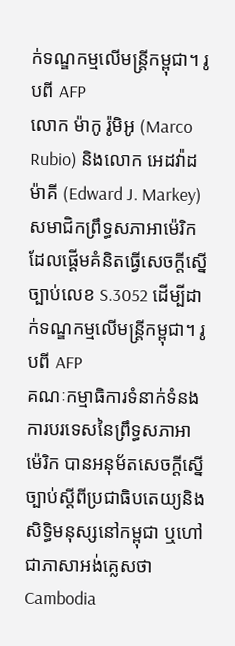ក់ទណ្ឌកម្មលើមន្រ្តីកម្ពុជា។ រូបពី AFP
លោក ម៉ាកូ រ៉ូមិអូ (Marco Rubio) និងលោក អេដវ៉ាដ ម៉ាគី (Edward J. Markey) សមាជិកព្រឹទ្ធសភាអាម៉េរិក ដែលផ្តើមគំនិតធ្វើសេចក្តីស្នើច្បាប់លេខ S.3052 ដើម្បីដាក់ទណ្ឌកម្មលើមន្រ្តីកម្ពុជា។ រូបពី AFP
គណៈកម្មាធិការទំនាក់ទំនងការបរទេសនៃព្រឹទ្ធសភាអាម៉េរិក បានអនុម័តសេចក្តីស្នើច្បាប់ស្តីពីប្រជាធិបតេយ្យនិងសិទ្ធិមនុស្សនៅកម្ពុជា ឬហៅជាភាសាអង់គ្លេសថា Cambodia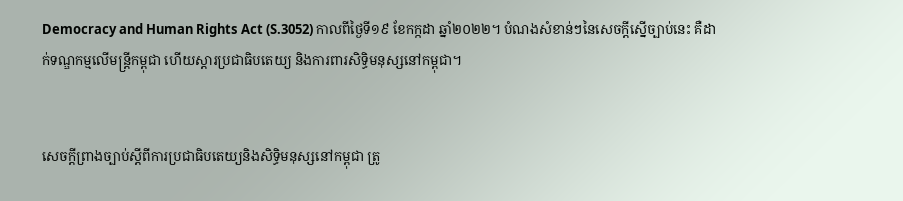Democracy and Human Rights Act (S.3052) កាលពីថ្ងៃទី១៩ ខែកក្កដា ឆ្នាំ២០២២។ បំណងសំខាន់ៗនៃសេចក្តីស្នើច្បាប់នេះ គឺដាក់ទណ្ឌកម្មលើមន្រ្តីកម្ពុជា ហើយស្តារប្រជាធិបតេយ្យ និងការពារសិទ្ធិមនុស្សនៅកម្ពុជា។


សេចក្តីព្រាងច្បាប់ស្តីពីការប្រជាធិបតេយ្យនិងសិទ្ធិមនុស្សនៅកម្ពុជា ត្រូ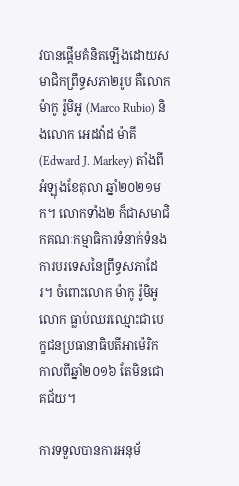វបានផ្តើមគំនិតឡើងដោយសមាជិកព្រឹទ្ធសភា២រូប គឺលោក ម៉ាកូ រ៉ូមិអូ (Marco Rubio) និងលោក អេដវ៉ាដ ម៉ាគី (Edward J. Markey) តាំងពីអំឡុងខែតុលា ឆ្នាំ២០២១មក។ លោកទាំង២ ក៏ជាសមាជិកគណៈកម្មាធិការទំនាក់ទំនងការបរទេសនៃព្រឹទ្ធសភាដែរ។ ចំពោះលោក ម៉ាកូ រ៉ូមិអូ លោក ធ្លាប់ឈរឈ្មោះជាបេក្ខជនប្រធានាធិបតីអាម៉េរិក កាលពីឆ្នាំ២០១៦ តែមិនជោគជ័យ។

ការទទួលបានការអនុម័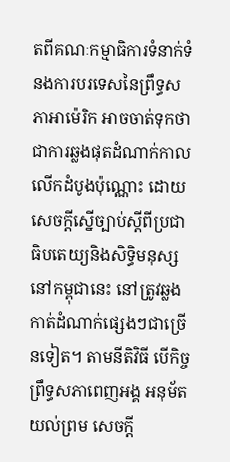តពីគណៈកម្មាធិការទំនាក់ទំនងការបរទេសនៃព្រឹទ្ធសភាអាម៉េរិក អាចចាត់ទុកថា ជាការឆ្លងផុតដំណាក់កាលលើកដំបូងប៉ុណ្ណោះ ដោយសេចក្តីស្នើច្បាប់ស្តីពីប្រជាធិបតេយ្យនិងសិទ្ធិមនុស្សនៅកម្ពុជានេះ នៅត្រូវឆ្លងកាត់ដំណាក់ផ្សេងៗជាច្រើនទៀត។ តាមនីតិវិធី បើកិច្ចព្រឹទ្ធសភាពេញអង្គ អនុម័តយល់ព្រម សេចក្តី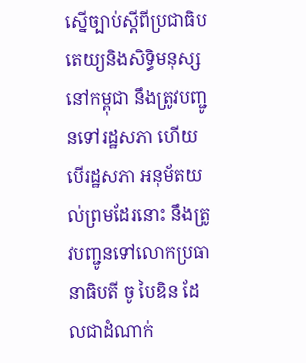ស្នើច្បាប់ស្តីពីប្រជាធិបតេយ្យនិងសិទ្ធិមនុស្សនៅកម្ពុជា នឹងត្រូវបញ្ជូនទៅរដ្ឋសភា ហើយបើរដ្ឋសភា អនុម័តយល់ព្រមដែរនោះ នឹងត្រូវបញ្ជូនទៅលោកប្រធានាធិបតី ចូ បៃឌិន ដែលជាដំណាក់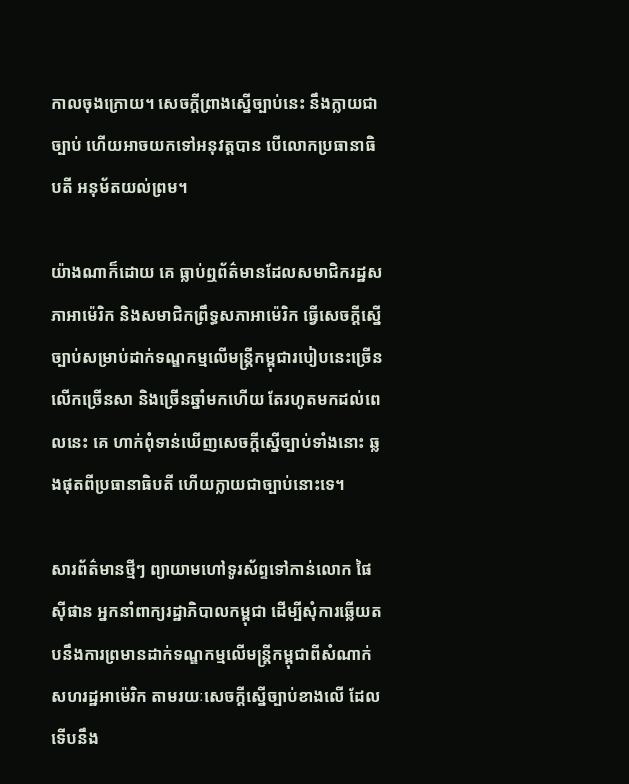កាលចុងក្រោយ។ សេចក្តីព្រាងស្នើច្បាប់នេះ នឹងក្លាយជាច្បាប់ ហើយអាចយកទៅអនុវត្តបាន បើលោកប្រធានាធិបតី អនុម័តយល់ព្រម។

យ៉ាងណាក៏ដោយ គេ ធ្លាប់ឮព័ត៌មានដែលសមាជិករដ្ឋសភាអាម៉េរិក និងសមាជិកព្រឹទ្ធសភាអាម៉េរិក ធ្វើសេចក្តីស្នើច្បាប់សម្រាប់ដាក់ទណ្ឌកម្មលើមន្រ្តីកម្ពុជារបៀបនេះច្រើនលើកច្រើនសា និងច្រើនឆ្នាំមកហើយ តែរហូតមកដល់ពេលនេះ គេ ហាក់ពុំទាន់ឃើញសេចក្តីស្នើច្បាប់ទាំងនោះ ឆ្លងផុតពីប្រធានាធិបតី ហើយក្លាយជាច្បាប់នោះទេ។

សារព័ត៌មានថ្មីៗ ព្យាយាមហៅទូរស័ព្ទទៅកាន់លោក ផៃ ស៊ីផាន អ្នកនាំពាក្យរដ្ឋាភិបាលកម្ពុជា ដើម្បីសុំការឆ្លើយតបនឹងការព្រមានដាក់ទណ្ឌកម្មលើមន្រ្តីកម្ពុជាពីសំណាក់សហរដ្ឋអាម៉េរិក តាមរយៈសេចក្តីស្នើច្បាប់ខាងលើ ដែលទើបនឹង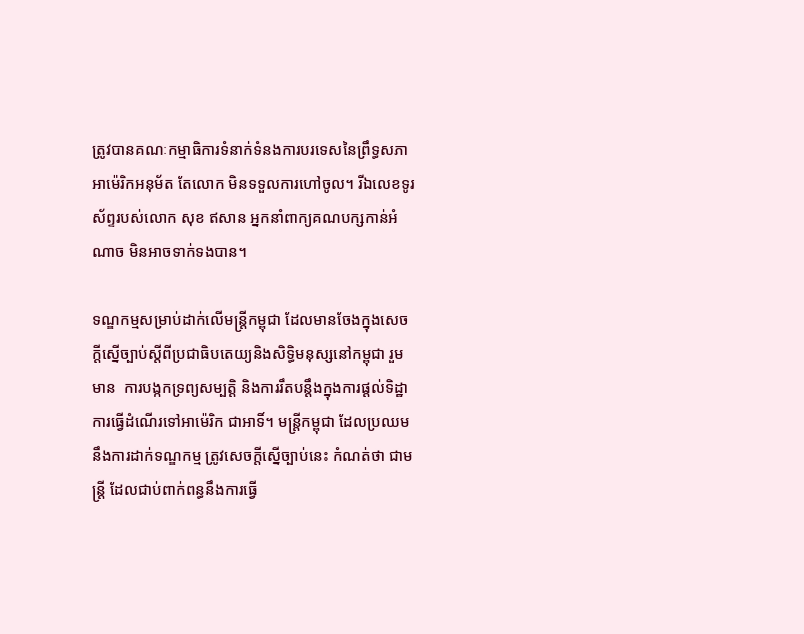ត្រូវបានគណៈកម្មាធិការទំនាក់ទំនងការបរទេសនៃព្រឹទ្ធសភាអាម៉េរិកអនុម័ត តែលោក មិនទទួលការហៅចូល។ រីឯលេខទូរស័ព្ទរបស់លោក សុខ ឥសាន អ្នកនាំពាក្យគណបក្សកាន់អំណាច មិនអាចទាក់ទងបាន។

ទណ្ឌកម្មសម្រាប់ដាក់លើមន្រ្តីកម្ពុជា ដែលមានចែងក្នុងសេចក្តីស្នើច្បាប់ស្តីពីប្រជាធិបតេយ្យនិងសិទ្ធិមនុស្សនៅកម្ពុជា រួមមាន  ការបង្កកទ្រព្យសម្បត្តិ និងការរឹតបន្តឹងក្នុងការផ្តល់ទិដ្ឋាការធ្វើដំណើរទៅអាម៉េរិក ជាអាទិ៍។ មន្រ្តីកម្ពុជា ដែលប្រឈមនឹងការដាក់ទណ្ឌកម្ម ត្រូវសេចក្តីស្នើច្បាប់នេះ កំណត់ថា ជាមន្រ្តី ដែលជាប់ពាក់ពន្ធនឹងការធ្វើ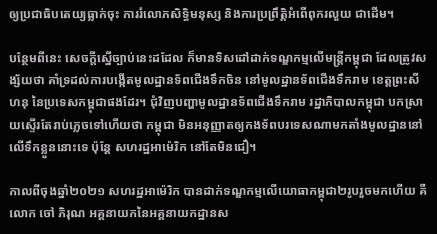ឲ្យប្រជាធិបតេយ្យធ្លាក់ចុះ ការរំលោភសិទ្ធិមនុស្ស និងការប្រព្រឹត្តិអំពើពុករលួយ ជាដើម។

បន្ថែមពីនេះ សេចក្តីស្នើច្បាប់នេះដដែល ក៏មានទិសដៅដាក់ទណ្ឌកម្មលើមន្រ្តីកម្ពុជា ដែលត្រូវសង្ស័យថា គាំទ្រដល់ការបង្កើតមូលដ្ឋានទ័ពជើងទឹកចិន នៅមូលដ្ឋានទ័ពជើងទឹករាម ខេត្តព្រះសីហនុ នៃប្រទេសកម្ពុជាផងដែរ។ ជុំវិញបញ្ហាមូលដ្ឋានទ័ពជើងទឹករាម រដ្ឋាភិបាលកម្ពុជា បកស្រាយស្ទើរតែរាប់ភ្លេចទៅហើយថា កម្ពុជា មិនអនុញ្ញាតឲ្យកងទ័ពបរទេសណាមកតាំងមូលដ្ឋាននៅលើទឹកខ្លួននោះទេ ប៉ុន្តែ សហរដ្ឋអាម៉េរិក នៅតែមិនជឿ។

កាលពីចុងឆ្នាំ២០២១ សហរដ្ឋអាម៉េរិក បានដាក់ទណ្ឌកម្មលើយោធាកម្ពុជា២រូបរួចមកហើយ គឺលោក ចៅ ភិរុណ អគ្គនាយកនៃអគ្គនាយកដ្ឋានស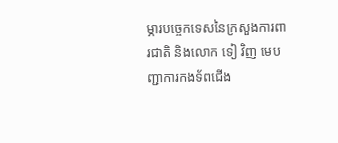ម្ភារបច្ចេកទេសនៃក្រសួងការពារជាតិ និងលោក ទៀ វិញ មេបញ្ជាការកងទ័ពជើង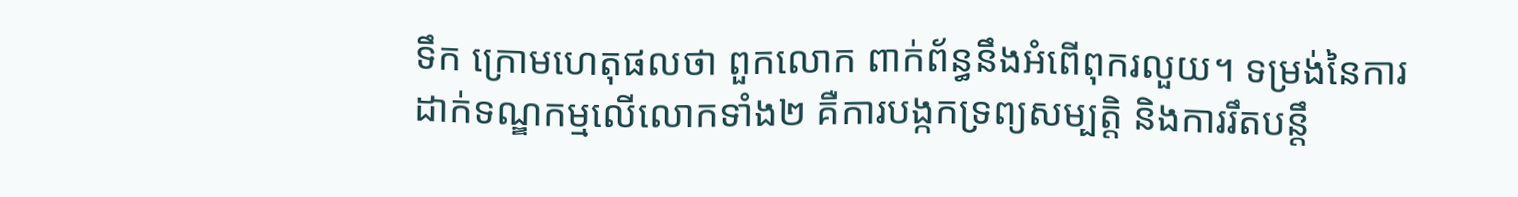ទឹក ក្រោមហេតុផលថា ពួកលោក ពាក់ព័ន្ធនឹងអំពើពុករលួយ។ ទម្រង់នៃការដាក់ទណ្ឌកម្មលើលោកទាំង២ គឺការបង្កកទ្រព្យសម្បត្តិ និងការរឹតបន្តឹ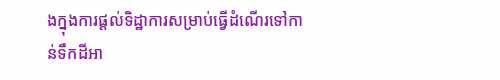ងក្នុងការផ្តល់ទិដ្ឋាការសម្រាប់ធ្វើដំណើរទៅកាន់ទឹកដីអា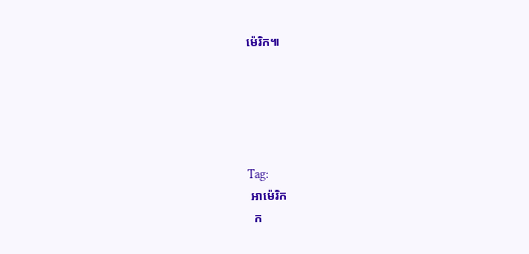ម៉េរិក៕





Tag:
 អាម៉េរិក
  ក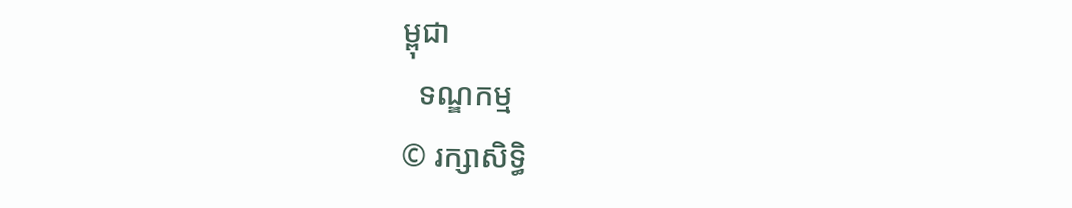ម្ពុជា
  ទណ្ឌកម្ម
© រក្សាសិទ្ធិ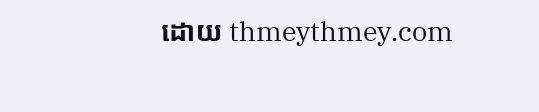ដោយ thmeythmey.com